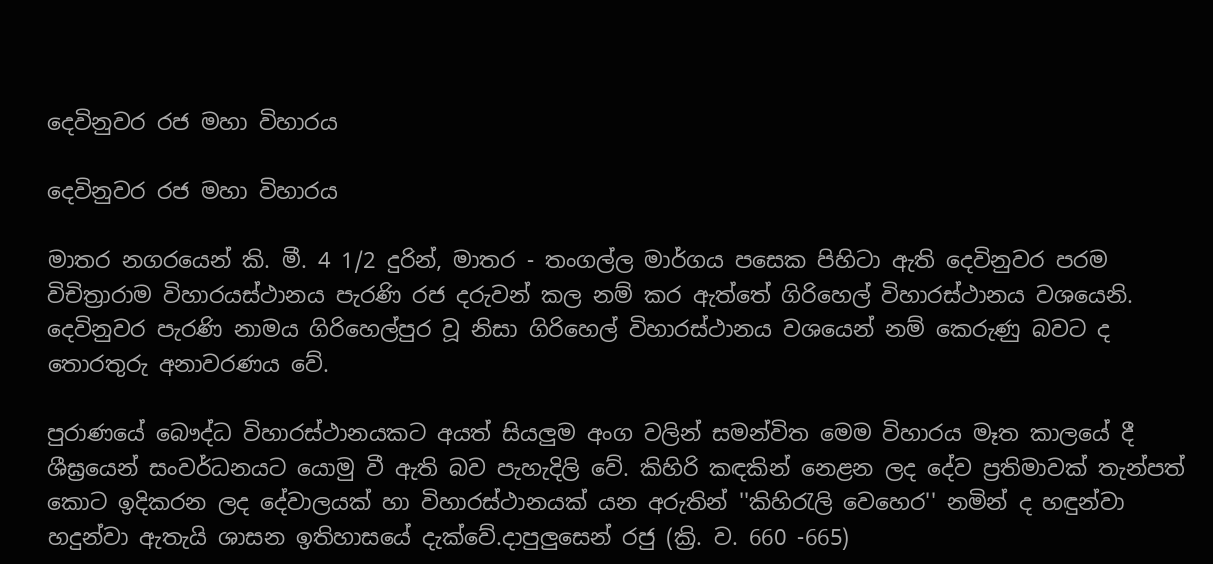දෙවිනුවර රජ මහා විහාරය

දෙවිනුවර රජ මහා විහාරය

මාතර නගරයෙන් කි. මී. 4 1/2 දුරින්, මාතර - තංගල්ල මාර්ගය පසෙක පිහිටා ඇති දෙවිනුවර පරම විචිත්‍රාරාම විහාරයස්ථානය පැරණි රජ දරුවන් කල නම් කර ඇත්තේ ගිරිහෙල් විහාරස්ථානය වශයෙනි. දෙවිනුවර පැරණි නාමය ගිරිහෙල්පුර වූ නිසා ගිරිහෙල් විහාරස්ථානය වශයෙන් නම් කෙරුණු බවට ද තොරතුරු අනාවරණය වේ.

පුරාණයේ බෞද්ධ විහාරස්ථානයකට අයත් සියලුම අංග වලින් සමන්විත මෙම විහාරය මෑත කාලයේ දී ශීඝ්‍රයෙන් සංවර්ධනයට යොමු වී ඇති බව පැහැදිලි වේ. කිහිරි කඳකින් නෙළන ලද දේව ප්‍රතිමාවක් තැන්පත් කොට ඉදිකරන ලද දේවාලයක් හා විහාරස්ථානයක් යන අරුතින් ''කිහිරැලි වෙහෙර'' නමින් ද හඳුන්වා හදුන්වා ඇතැයි ශාසන ඉතිහාසයේ දැක්වේ.දාපුලුසෙන් රජු (ක්‍රි. ව. 660 -665)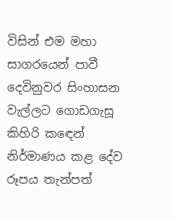විසින් එම මහා සාගරයෙන් පාවී දෙවිනුවර සිංහාසන වැල්ලට ගොඩගැසූ කිහිරි කඳෙන් නිර්මාණය කළ දේව රූපය තැන්පත්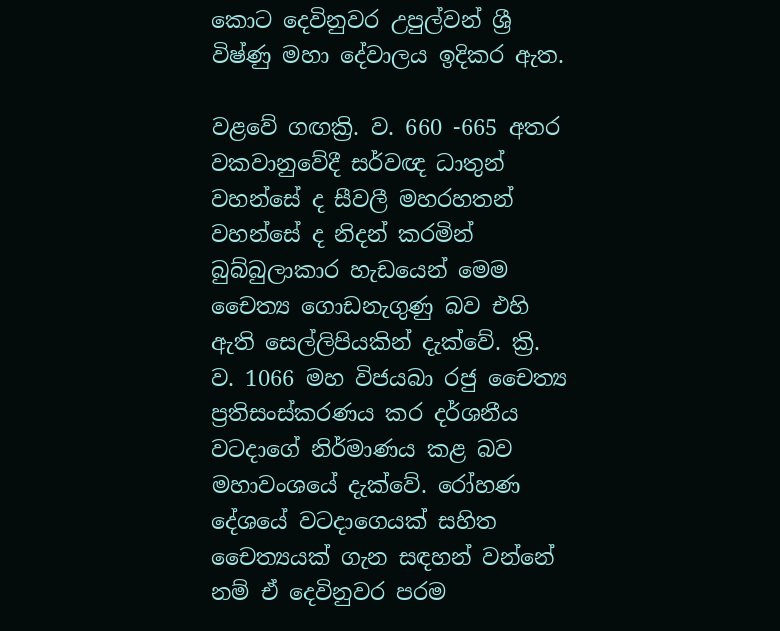කොට දෙවිනුවර උපුල්වන් ශ්‍රී විෂ්ණු මහා දේවාලය ඉදිකර ඇත.

වළවේ ගඟක්‍රි. ව. 660 -665 අතර වකවානුවේදී සර්වඥ ධාතුන් වහන්සේ ද සීවලී මහරහතන් වහන්සේ ද නිදන් කරමින් බුබ්බුලාකාර හැඩයෙන් මෙම චෛත්‍ය ගොඩනැගුණු බව එහි ඇති සෙල්ලිපියකින් දැක්වේ. ක්‍රි. ව. 1066 මහ විජයබා රජු චෛත්‍ය ප්‍රතිසංස්කරණය කර දර්ශනීය වටදාගේ නිර්මාණය කළ බව මහාවංශයේ දැක්වේ. රෝහණ දේශයේ වටදාගෙයක් සහිත චෛත්‍යයක් ගැන සඳහන් වන්නේ නම් ඒ දෙවිනුවර පරම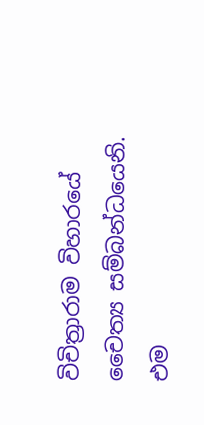විචිත්‍රාරාම විහාරයේ චෛත්‍ය සම්බන්ධයෙනි. එම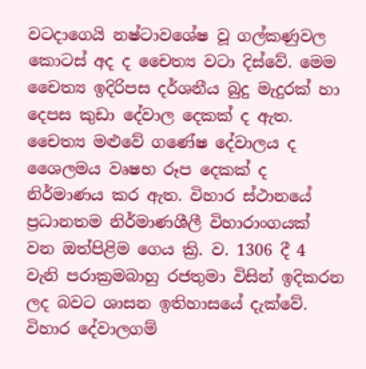වටදාගෙයි නෂ්ටාවශේෂ වූ ගල්කණුවල කොටස් අද ද චෛත්‍ය වටා දිස්වේ. මෙම චෛත්‍ය ඉදිරිපස දර්ශනීය බුදු මැදුරක් හා දෙපස කුඩා දේවාල දෙකක් ද ඇත. චෛත්‍ය මළුවේ ගණේෂ දේවාලය ද ශෛලමය වෘෂභ රූප දෙකක් ද නිර්මාණය කර ඇත. විහාර ස්ථානයේ ප්‍රධානතම නිර්මාණශීලී විහාරාංගයක් වන ඔත්පිළිම ගෙය ක්‍රි. ව. 1306 දී 4 වැනි පරාක්‍රමබාහු රජතුමා විසින් ඉදිකරන ලද බවට ශාසන ඉතිහාසයේ දැක්වේ. විහාර දේවාලගම්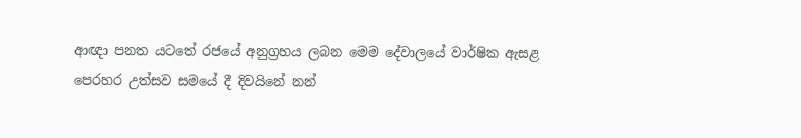ආඥා පනත යටතේ රජයේ අනුග්‍රහය ලබන මෙම දේවාලයේ වාර්ෂික ඇසළ පෙරහර උත්සව සමයේ දී දිවයිනේ නන්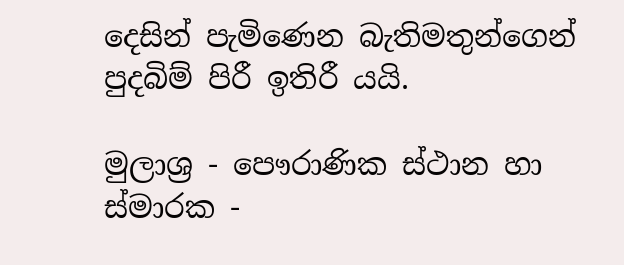දෙසින් පැමිණෙන බැතිමතුන්ගෙන් පුදබිම් පිරී ඉතිරී යයි.

මුලාශ්‍ර - පෞරාණික ස්ථාන හා ස්මාරක -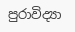පුරාවිද්‍යා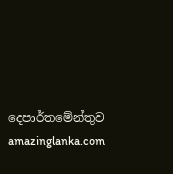දෙපාර්තමේන්තුව amazinglanka.com